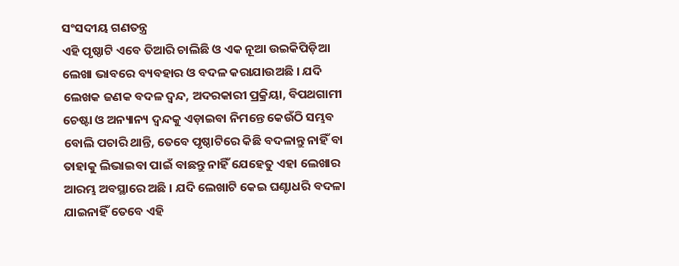ସଂସଦୀୟ ଗଣତନ୍ତ୍ର
ଏହି ପୃଷ୍ଠାଟି ଏବେ ତିଆରି ଚାଲିଛି ଓ ଏକ ନୂଆ ଉଇକିପିଡ଼ିଆ ଲେଖା ଭାବରେ ବ୍ୟବହାର ଓ ବଦଳ କରାଯାଉଅଛି । ଯଦି ଲେଖକ ଜଣକ ବଦଳ ଦ୍ଵନ୍ଦ, ଅଦରକାରୀ ପ୍ରକ୍ରିୟା, ବିପଥଗାମୀ ଚେଷ୍ଟା ଓ ଅନ୍ୟାନ୍ୟ ଦ୍ଵନ୍ଦକୁ ଏଡ଼ାଇବା ନିମନ୍ତେ କେଉଁଠି ସମ୍ଭବ ବୋଲି ପଚାରି ଥାନ୍ତି, ତେବେ ପୃଷ୍ଠାଟିରେ କିଛି ବଦଳାନ୍ତୁ ନାହିଁ ବା ତାହାକୁ ଲିଭାଇବା ପାଇଁ ବାଛନ୍ତୁ ନାହିଁ ଯେହେତୁ ଏହା ଲେଖାର ଆରମ୍ଭ ଅବସ୍ଥାରେ ଅଛି । ଯଦି ଲେଖାଟି କେଇ ଘଣ୍ଟାଧରି ବଦଳା ଯାଇନାହିଁ ତେବେ ଏହି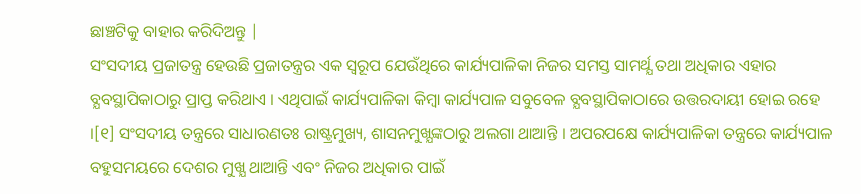ଛାଞ୍ଚଟିକୁ ବାହାର କରିଦିଅନ୍ତୁ |
ସଂସଦୀୟ ପ୍ରଜାତନ୍ତ୍ର ହେଉଛି ପ୍ରଜାତନ୍ତ୍ରର ଏକ ସ୍ୱରୂପ ଯେଉଁଥିରେ କାର୍ଯ୍ୟପାଳିକା ନିଜର ସମସ୍ତ ସାମର୍ଥ୍ଯ ତଥା ଅଧିକାର ଏହାର ବ୍ଯବସ୍ଥାପିକାଠାରୁ ପ୍ରାପ୍ତ କରିଥାଏ । ଏଥିପାଇଁ କାର୍ଯ୍ୟପାଳିକା କିମ୍ବା କାର୍ଯ୍ୟପାଳ ସବୁବେଳ ବ୍ଯବସ୍ଥାପିକାଠାରେ ଉତ୍ତରଦାୟୀ ହୋଇ ରହେ ।[୧] ସଂସଦୀୟ ତନ୍ତ୍ରରେ ସାଧାରଣତଃ ରାଷ୍ଟ୍ରମୁଖ୍ୟ, ଶାସନମୁଖ୍ଯଙ୍କଠାରୁ ଅଲଗା ଥାଆନ୍ତି । ଅପରପକ୍ଷେ କାର୍ଯ୍ୟପାଳିକା ତନ୍ତ୍ରରେ କାର୍ଯ୍ୟପାଳ ବହୁସମୟରେ ଦେଶର ମୁଖ୍ଯ ଥାଆନ୍ତି ଏବଂ ନିଜର ଅଧିକାର ପାଇଁ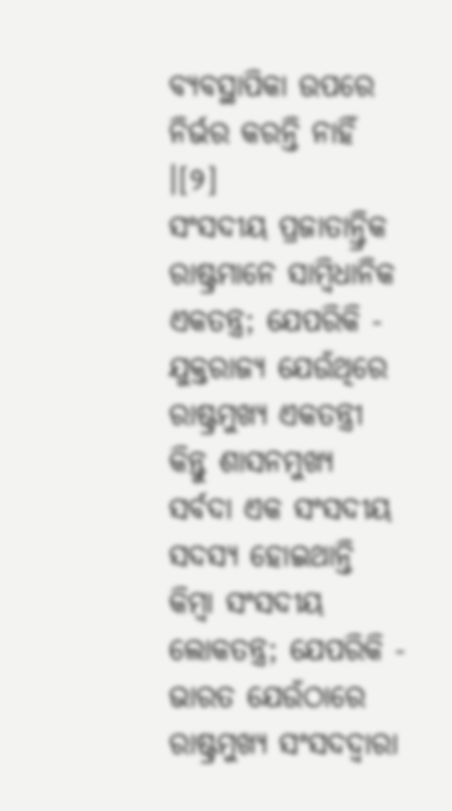ବ୍ଯବସ୍ଥାପିକା ଉପରେ ନିର୍ଭର କରନ୍ତି ନାହିଁ ।[୨]
ସଂସଦୀୟ ପ୍ରଜାତାନ୍ତ୍ରିକ ରାଷ୍ଟ୍ରମାନେ ସାମ୍ବିଧାନିକ ଏକତନ୍ତ୍ର; ଯେପରିକି - ଯୁକ୍ତରାଜ୍ୟ ଯେଉଁଥିରେ ରାଷ୍ଟ୍ରମୁଖ୍ୟ ଏକତନ୍ତ୍ରୀ କିନ୍ତୁ ଶାସନମୁଖ୍ୟ ସର୍ବଦା ଏକ ସଂସଦୀୟ ସଦସ୍ଯ ହୋଇଥାନ୍ତି କିମ୍ବା ସଂସଦୀୟ ଲୋକତନ୍ତ୍ର; ଯେପରିକି - ଭାରତ ଯେଉଁଠାରେ ରାଷ୍ଟ୍ରମୁଖ୍ୟ ସଂସଦଦ୍ୱାରା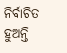ନିର୍ବାଚିତ ହୁଅନ୍ତି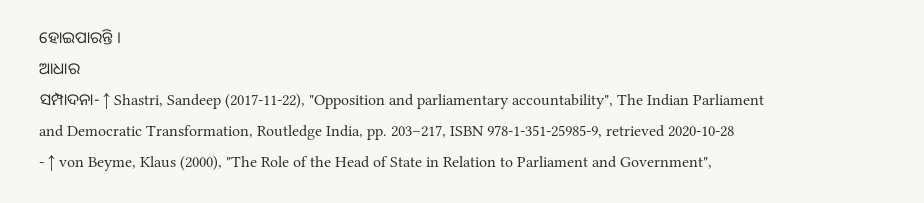ହୋଇପାରନ୍ତି ।
ଆଧାର
ସମ୍ପାଦନା- ↑ Shastri, Sandeep (2017-11-22), "Opposition and parliamentary accountability", The Indian Parliament and Democratic Transformation, Routledge India, pp. 203–217, ISBN 978-1-351-25985-9, retrieved 2020-10-28
- ↑ von Beyme, Klaus (2000), "The Role of the Head of State in Relation to Parliament and Government",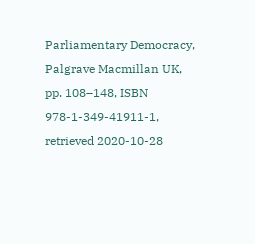Parliamentary Democracy, Palgrave Macmillan UK, pp. 108–148, ISBN 978-1-349-41911-1, retrieved 2020-10-28